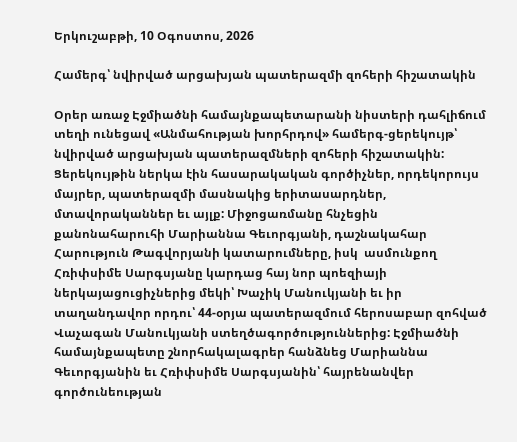Երկուշաբթի, 10 Օգոստոս, 2026

Համերգ՝ նվիրված արցախյան պատերազմի զոհերի հիշատակին

Օրեր առաջ Էջմիածնի համայնքապետարանի նիստերի դահլիճում տեղի ունեցավ «Անմահության խորհրդով» համերգ-ցերեկույթ՝ նվիրված արցախյան պատերազմների զոհերի հիշատակին: Ցերեկույթին ներկա էին հասարակական գործիչներ, որդեկորույս մայրեր, պատերազմի մասնակից երիտասարդներ, մտավորականներ եւ այլք: Միջոցառմանը հնչեցին քանոնահարուհի Մարիաննա Գեւորգյանի, դաշնակահար Հարություն Թագվորյանի կատարումները, իսկ  ասմունքող Հռիփսիմե Սարգսյանը կարդաց հայ նոր պոեզիայի ներկայացուցիչներից մեկի՝ Խաչիկ Մանուկյանի եւ իր տաղանդավոր որդու՝ 44-օրյա պատերազմում հերոսաբար զոհված Վաչագան Մանուկյանի ստեղծագործություններից: Էջմիածնի համայնքապետը շնորհակալագրեր հանձնեց Մարիաննա Գեւորգյանին եւ Հռիփսիմե Սարգսյանին՝ հայրենանվեր գործունեության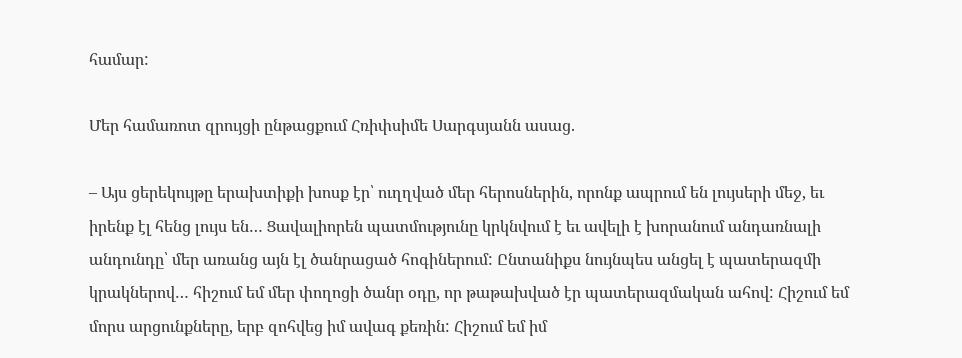համար:

Մեր համառոտ զրույցի ընթացքում Հռիփսիմե Սարգսյանն ասաց.

– Այս ցերեկույթը երախտիքի խոսք էր՝ ուղղված մեր հերոսներին, որոնք ապրում են լույսերի մեջ, եւ իրենք էլ հենց լույս են… Ցավալիորեն պատմությունը կրկնվում է եւ ավելի է խորանում անդառնալի անդունդը՝ մեր առանց այն էլ ծանրացած հոգիներում: Ընտանիքս նույնպես անցել է պատերազմի կրակներով… հիշում եմ մեր փողոցի ծանր օդը, որ թաթախված էր պատերազմական ահով: Հիշում եմ մորս արցունքները, երբ զոհվեց իմ ավագ քեռին: Հիշում եմ իմ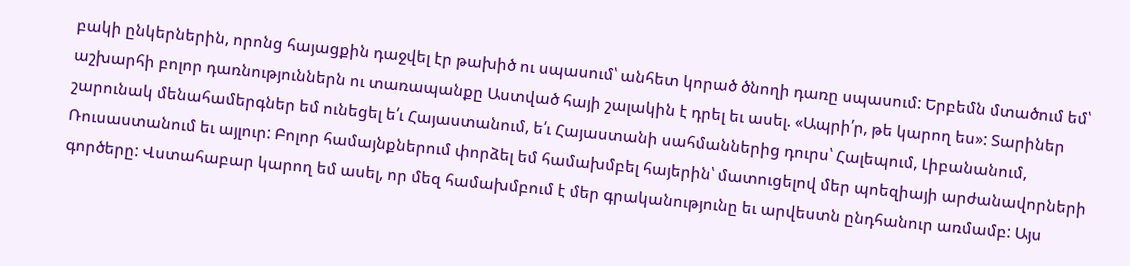բակի ընկերներին, որոնց հայացքին դաջվել էր թախիծ ու սպասում՝ անհետ կորած ծնողի դառը սպասում: Երբեմն մտածում եմ՝ աշխարհի բոլոր դառնություններն ու տառապանքը Աստված հայի շալակին է դրել եւ ասել. «Ապրի՛ր, թե կարող ես»: Տարիներ շարունակ մենահամերգներ եմ ունեցել ե՛ւ Հայաստանում, ե՛ւ Հայաստանի սահմաններից դուրս՝ Հալեպում, Լիբանանում, Ռուսաստանում եւ այլուր: Բոլոր համայնքներում փորձել եմ համախմբել հայերին՝ մատուցելով մեր պոեզիայի արժանավորների գործերը: Վստահաբար կարող եմ ասել, որ մեզ համախմբում է մեր գրականությունը եւ արվեստն ընդհանուր առմամբ: Այս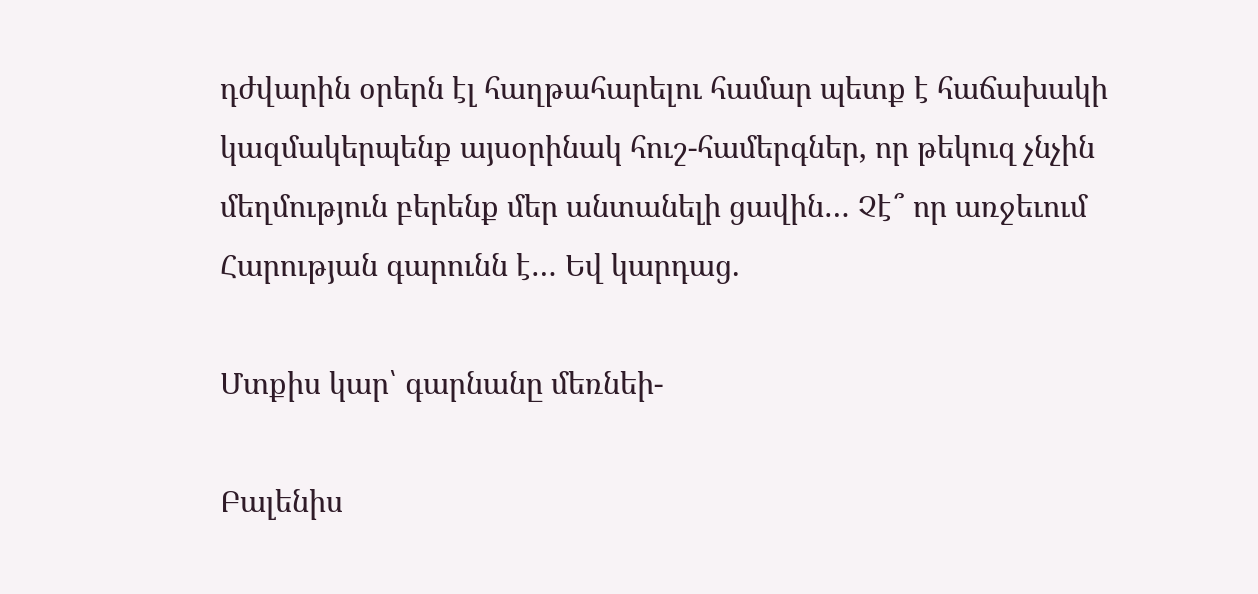դժվարին օրերն էլ հաղթահարելու համար պետք է հաճախակի կազմակերպենք այսօրինակ հուշ-համերգներ, որ թեկուզ չնչին մեղմություն բերենք մեր անտանելի ցավին… Չէ՞ որ առջեւում Հարության գարունն է… Եվ կարդաց.

Մտքիս կար՝ գարնանը մեռնեի-

Բալենիս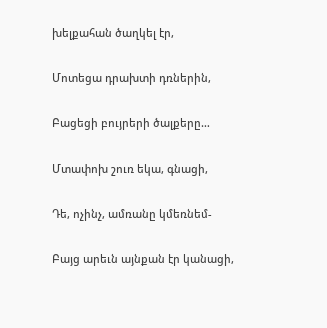խելքահան ծաղկել էր,

Մոտեցա դրախտի դռներին,

Բացեցի բույրերի ծալքերը…

Մտափոխ շուռ եկա, գնացի,

Դե, ոչինչ, ամռանը կմեռնեմ-

Բայց արեւն այնքան էր կանացի,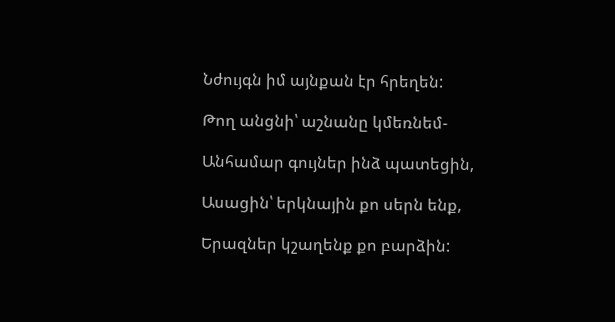Նժույգն իմ այնքան էր հրեղեն:

Թող անցնի՝ աշնանը կմեռնեմ-

Անհամար գույներ ինձ պատեցին,

Ասացին՝ երկնային քո սերն ենք,

Երազներ կշաղենք քո բարձին: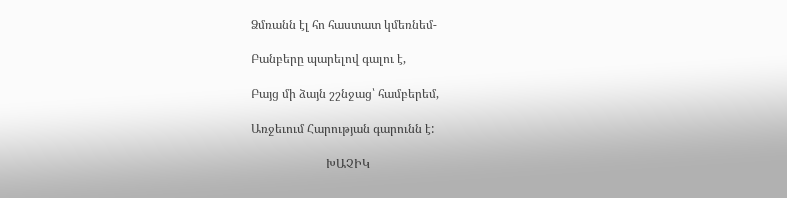Ձմռանն էլ հո հաստատ կմեռնեմ-

Բանբերը պարելով գալու է,

Բայց մի ձայն շշնջաց՝ համբերեմ,

Առջեւում Հարության գարունն է:

                         ԽԱՉԻԿ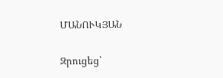ՄԱՆՈՒԿՅԱՆ

Զրուցեց՝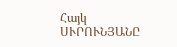Հայկ ՍՒՐՈՒՆՅԱՆԸ